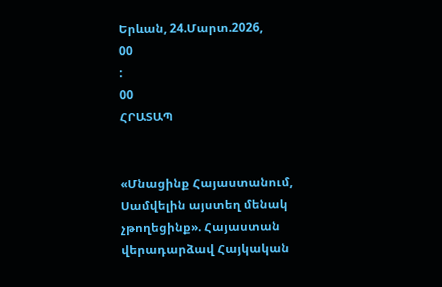Երևան, 24.Մարտ.2026,
00
:
00
ՀՐԱՏԱՊ


«Մնացինք Հայաստանում, Սամվելին այստեղ մենակ չթողեցինք». Հայաստան վերադարձավ Հայկական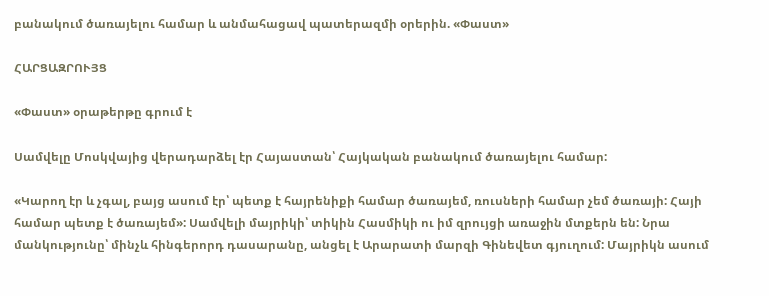բանակում ծառայելու համար և անմահացավ պատերազմի օրերին. «Փաստ»

ՀԱՐՑԱԶՐՈՒՅՑ

«Փաստ» օրաթերթը գրում է

Սամվելը Մոսկվայից վերադարձել էր Հայաստան՝ Հայկական բանակում ծառայելու համար:

«Կարող էր և չգալ, բայց ասում էր՝ պետք է հայրենիքի համար ծառայեմ, ռուսների համար չեմ ծառայի: Հայի համար պետք է ծառայեմ»: Սամվելի մայրիկի՝ տիկին Հասմիկի ու իմ զրույցի առաջին մտքերն են: Նրա մանկությունը՝ մինչև հինգերորդ դասարանը, անցել է Արարատի մարզի Գինեվետ գյուղում: Մայրիկն ասում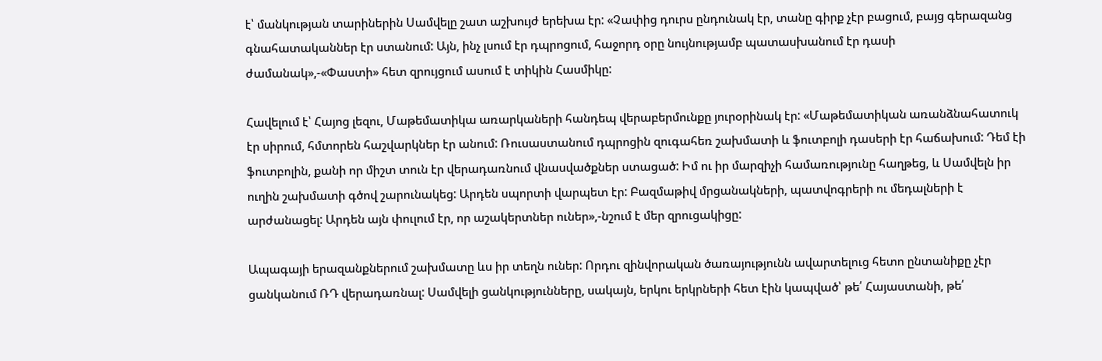է՝ մանկության տարիներին Սամվելը շատ աշխույժ երեխա էր: «Չափից դուրս ընդունակ էր, տանը գիրք չէր բացում, բայց գերազանց գնահատականներ էր ստանում: Այն, ինչ լսում էր դպրոցում, հաջորդ օրը նույնությամբ պատասխանում էր դասի ժամանակ»,-«Փաստի» հետ զրույցում ասում է տիկին Հասմիկը:

Հավելում է՝ Հայոց լեզու, Մաթեմատիկա առարկաների հանդեպ վերաբերմունքը յուրօրինակ էր: «Մաթեմատիկան առանձնահատուկ էր սիրում, հմտորեն հաշվարկներ էր անում: Ռուսաստանում դպրոցին զուգահեռ շախմատի և ֆուտբոլի դասերի էր հաճախում: Դեմ էի ֆուտբոլին, քանի որ միշտ տուն էր վերադառնում վնասվածքներ ստացած: Իմ ու իր մարզիչի համառությունը հաղթեց, և Սամվելն իր ուղին շախմատի գծով շարունակեց: Արդեն սպորտի վարպետ էր: Բազմաթիվ մրցանակների, պատվոգրերի ու մեդալների է արժանացել: Արդեն այն փուլում էր, որ աշակերտներ ուներ»,-նշում է մեր զրուցակիցը:

Ապագայի երազանքներում շախմատը ևս իր տեղն ուներ: Որդու զինվորական ծառայությունն ավարտելուց հետո ընտանիքը չէր ցանկանում ՌԴ վերադառնալ: Սամվելի ցանկությունները, սակայն, երկու երկրների հետ էին կապված՝ թե՛ Հայաստանի, թե՛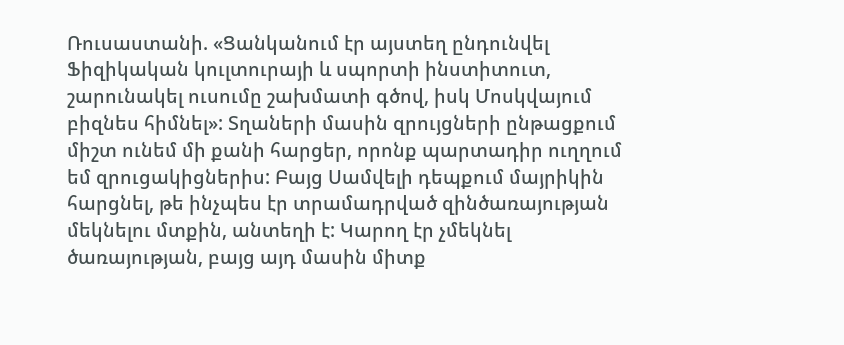Ռուսաստանի. «Ցանկանում էր այստեղ ընդունվել Ֆիզիկական կուլտուրայի և սպորտի ինստիտուտ, շարունակել ուսումը շախմատի գծով, իսկ Մոսկվայում բիզնես հիմնել»: Տղաների մասին զրույցների ընթացքում միշտ ունեմ մի քանի հարցեր, որոնք պարտադիր ուղղում եմ զրուցակիցներիս: Բայց Սամվելի դեպքում մայրիկին հարցնել, թե ինչպես էր տրամադրված զինծառայության մեկնելու մտքին, անտեղի է: Կարող էր չմեկնել ծառայության, բայց այդ մասին միտք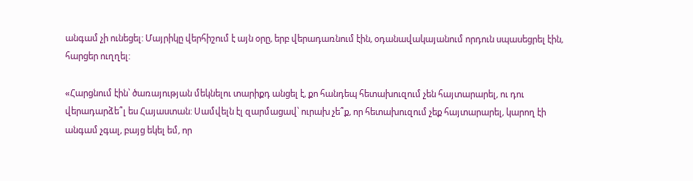անգամ չի ունեցել: Մայրիկը վերհիշում է այն օրը, երբ վերադառնում էին, օդանավակայանում որդուն սպասեցրել էին, հարցեր ուղղել:

«Հարցնում էին՝ ծառայության մեկնելու տարիքդ անցել է, քո հանդեպ հետախուզում չեն հայտարարել, ու դու վերադարձե՞լ ես Հայաստան: Սամվելն էլ զարմացավ՝ ուրախ չե՞ք, որ հետախուզում չեք հայտարարել, կարող էի անգամ չգալ, բայց եկել եմ, որ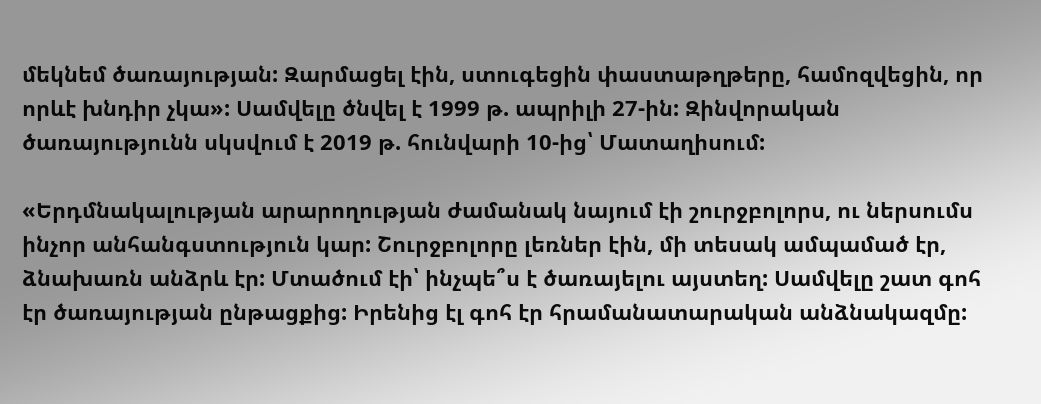մեկնեմ ծառայության: Զարմացել էին, ստուգեցին փաստաթղթերը, համոզվեցին, որ որևէ խնդիր չկա»: Սամվելը ծնվել է 1999 թ. ապրիլի 27-ին: Զինվորական ծառայությունն սկսվում է 2019 թ. հունվարի 10-ից՝ Մատաղիսում:

«Երդմնակալության արարողության ժամանակ նայում էի շուրջբոլորս, ու ներսումս ինչոր անհանգստություն կար: Շուրջբոլորը լեռներ էին, մի տեսակ ամպամած էր, ձնախառն անձրև էր: Մտածում էի՝ ինչպե՞ս է ծառայելու այստեղ: Սամվելը շատ գոհ էր ծառայության ընթացքից: Իրենից էլ գոհ էր հրամանատարական անձնակազմը: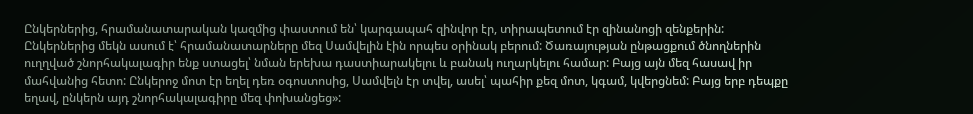Ընկերներից, հրամանատարական կազմից փաստում են՝ կարգապահ զինվոր էր, տիրապետում էր զինանոցի զենքերին: Ընկերներից մեկն ասում է՝ հրամանատարները մեզ Սամվելին էին որպես օրինակ բերում: Ծառայության ընթացքում ծնողներին ուղղված շնորհակալագիր ենք ստացել՝ նման երեխա դաստիարակելու և բանակ ուղարկելու համար: Բայց այն մեզ հասավ իր մահվանից հետո: Ընկերոջ մոտ էր եղել դեռ օգոստոսից, Սամվելն էր տվել, ասել՝ պահիր քեզ մոտ, կգամ, կվերցնեմ: Բայց երբ դեպքը եղավ, ընկերն այդ շնորհակալագիրը մեզ փոխանցեց»: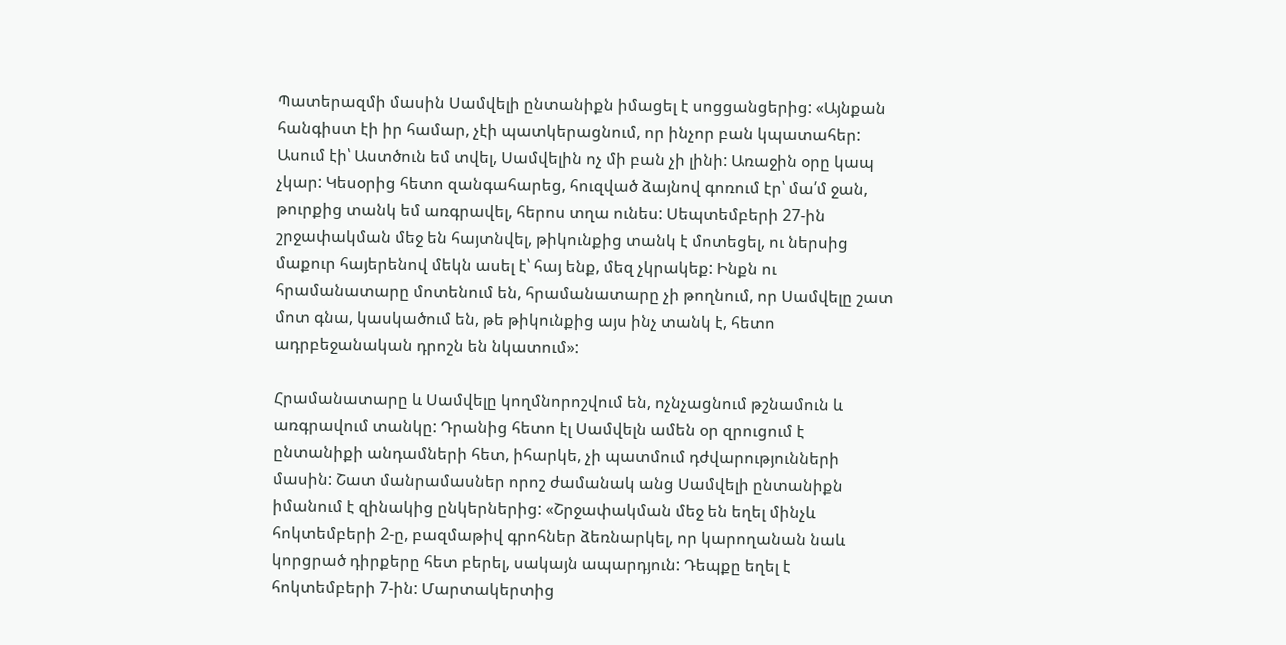Պատերազմի մասին Սամվելի ընտանիքն իմացել է սոցցանցերից: «Այնքան հանգիստ էի իր համար, չէի պատկերացնում, որ ինչոր բան կպատահեր: Ասում էի՝ Աստծուն եմ տվել, Սամվելին ոչ մի բան չի լինի: Առաջին օրը կապ չկար: Կեսօրից հետո զանգահարեց, հուզված ձայնով գոռում էր՝ մա՛մ ջան, թուրքից տանկ եմ առգրավել, հերոս տղա ունես: Սեպտեմբերի 27-ին շրջափակման մեջ են հայտնվել, թիկունքից տանկ է մոտեցել, ու ներսից մաքուր հայերենով մեկն ասել է՝ հայ ենք, մեզ չկրակեք: Ինքն ու հրամանատարը մոտենում են, հրամանատարը չի թողնում, որ Սամվելը շատ մոտ գնա, կասկածում են, թե թիկունքից այս ինչ տանկ է, հետո ադրբեջանական դրոշն են նկատում»:

Հրամանատարը և Սամվելը կողմնորոշվում են, ոչնչացնում թշնամուն և առգրավում տանկը: Դրանից հետո էլ Սամվելն ամեն օր զրուցում է ընտանիքի անդամների հետ, իհարկե, չի պատմում դժվարությունների մասին: Շատ մանրամասներ որոշ ժամանակ անց Սամվելի ընտանիքն իմանում է զինակից ընկերներից: «Շրջափակման մեջ են եղել մինչև հոկտեմբերի 2-ը, բազմաթիվ գրոհներ ձեռնարկել, որ կարողանան նաև կորցրած դիրքերը հետ բերել, սակայն ապարդյուն: Դեպքը եղել է հոկտեմբերի 7-ին: Մարտակերտից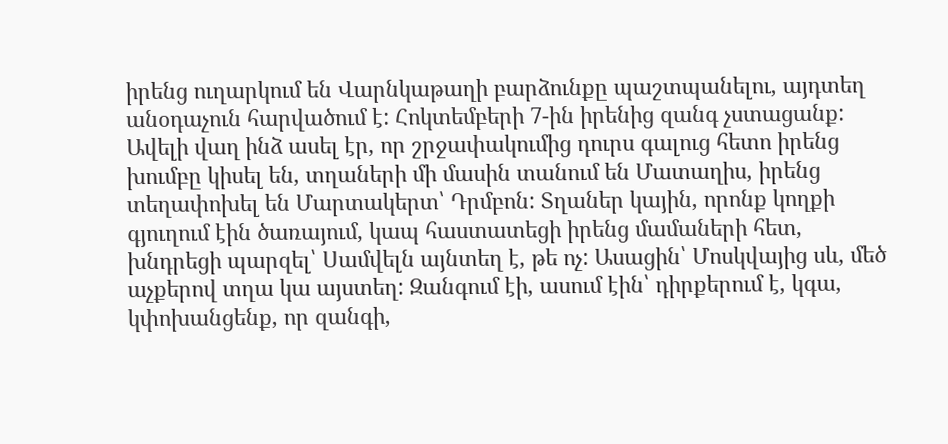իրենց ուղարկում են Վարնկաթաղի բարձունքը պաշտպանելու, այդտեղ անօդաչուն հարվածում է: Հոկտեմբերի 7-ին իրենից զանգ չստացանք: Ավելի վաղ ինձ ասել էր, որ շրջափակումից դուրս գալուց հետո իրենց խումբը կիսել են, տղաների մի մասին տանում են Մատաղիս, իրենց տեղափոխել են Մարտակերտ՝ Դրմբոն: Տղաներ կային, որոնք կողքի գյուղում էին ծառայում, կապ հաստատեցի իրենց մամաների հետ, խնդրեցի պարզել՝ Սամվելն այնտեղ է, թե ոչ: Ասացին՝ Մոսկվայից սև, մեծ աչքերով տղա կա այստեղ: Զանգում էի, ասում էին՝ դիրքերում է, կգա, կփոխանցենք, որ զանգի,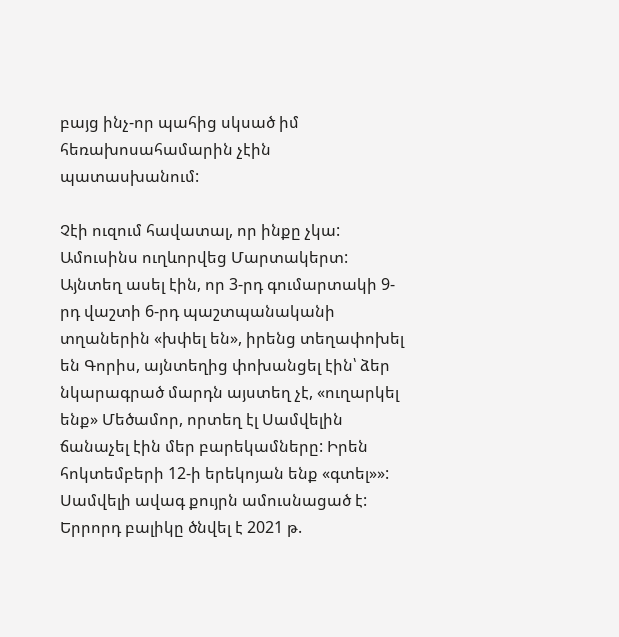բայց ինչ-որ պահից սկսած իմ հեռախոսահամարին չէին պատասխանում:

Չէի ուզում հավատալ, որ ինքը չկա: Ամուսինս ուղևորվեց Մարտակերտ: Այնտեղ ասել էին, որ 3-րդ գումարտակի 9-րդ վաշտի 6-րդ պաշտպանականի տղաներին «խփել են», իրենց տեղափոխել են Գորիս, այնտեղից փոխանցել էին՝ ձեր նկարագրած մարդն այստեղ չէ, «ուղարկել ենք» Մեծամոր, որտեղ էլ Սամվելին ճանաչել էին մեր բարեկամները: Իրեն հոկտեմբերի 12-ի երեկոյան ենք «գտել»»: Սամվելի ավագ քույրն ամուսնացած է: Երրորդ բալիկը ծնվել է 2021 թ.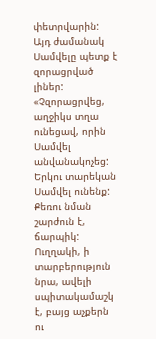փետրվարին: Այդ ժամանակ Սամվելը պետք է զորացրված լիներ: «Չզորացրվեց, աղջիկս տղա ունեցավ, որին Սամվել անվանակոչեց: Երկու տարեկան Սամվել ունենք: Քեռու նման շարժուն է, ճարպիկ: Ուղղակի, ի տարբերություն նրա, ավելի սպիտակամաշկ է, բայց աչքերն ու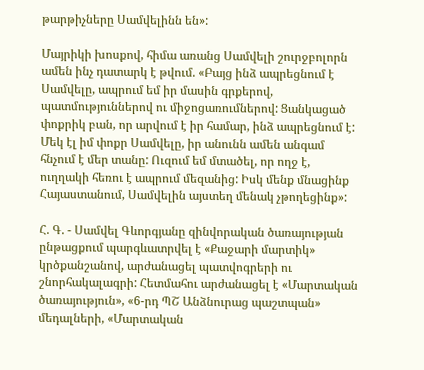թարթիչները Սամվելինն են»:

Մայրիկի խոսքով, հիմա առանց Սամվելի շուրջբոլորն ամեն ինչ դատարկ է թվում. «Բայց ինձ ապրեցնում է Սամվելը, ապրում եմ իր մասին գրքերով, պատմություններով ու միջոցառումներով: Ցանկացած փոքրիկ բան, որ արվում է իր համար, ինձ ապրեցնում է: Մեկ էլ իմ փոքր Սամվելը, իր անունն ամեն անգամ հնչում է մեր տանը: Ուզում եմ մտածել, որ ողջ է, ուղղակի հեռու է ապրում մեզանից: Իսկ մենք մնացինք Հայաստանում, Սամվելին այստեղ մենակ չթողեցինք»:

Հ. Գ. - Սամվել Գևորգյանը զինվորական ծառայության ընթացքում պարգևատրվել է «Քաջարի մարտիկ» կրծքանշանով, արժանացել պատվոգրերի ու շնորհակալագրի: Հետմահու արժանացել է «Մարտական ծառայություն», «6-րդ ՊՇ Անձնուրաց պաշտպան» մեդալների, «Մարտական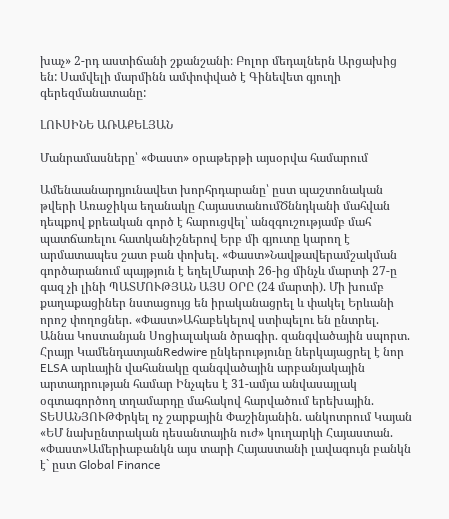խաչ» 2-րդ աստիճանի շքանշանի։ Բոլոր մեդալներն Արցախից են: Սամվելի մարմինն ամփոփված է Գինեվետ գյուղի գերեզմանատանը:

ԼՈՒՍԻՆԵ ԱՌԱՔԵԼՅԱՆ

Մանրամասները՝ «Փաստ» օրաթերթի այսօրվա համարում

Ամենաանարդյունավետ խորհրդարանը՝ ըստ պաշտոնական թվերի Առաջիկա եղանակը ՀայաստանումԾննդկանի մահվան դեպքով քրեական գործ է հարուցվել՝ անզգուշությամբ մահ պատճառելու հատկանիշներով Երբ մի գյուտը կարող է արմատապես շատ բան փոխել. «Փաստ»Նավթավերամշակման գործարանում պայթյուն է եղելՄարտի 26-ից մինչև մարտի 27-ը գազ չի լինի ՊԱՏՄՈՒԹՅԱՆ ԱՅՍ ՕՐԸ (24 մարտի). Մի խումբ քաղաքացիներ նստացույց են իրականացրել և փակել Երևանի որոշ փողոցներ. «Փաստ»Ահաբեկելով ստիպելու են ընտրել. Աննա Կոստանյան Սոցիալական ծրագիր. զանգվածային սպորտ. Հրայր ԿամենդատյանRedwire ընկերությունը ներկայացրել է նոր ELSA արևային վահանակը զանգվածային արբանյակային արտադրության համար Ինչպես է 31-ամյա անվասայլակ օգտագործող տղամարդը մահակով հարվածում երեխային. ՏԵՍԱՆՅՈՒԹՓրկել ոչ շարքային Փաշինյանին. անկոտրում Կայան «ԵՄ նախընտրական դեսանտային ուժ» կուղարկի Հայաստան. «Փաստ»Ամերիաբանկն այս տարի Հայաստանի լավագույն բանկն է` ըստ Global Finance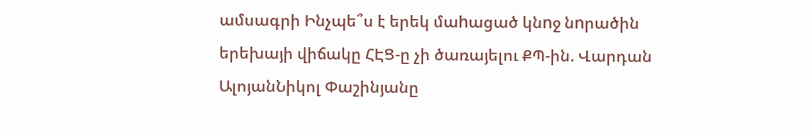ամսագրի Ինչպե՞ս է երեկ մաhացած կնnջ նnրածին երեխայի վիճակը ՀԷՑ-ը չի ծառայելու ՔՊ-ին. Վարդան ԱլոյանՆիկոլ Փաշինյանը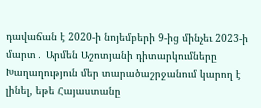դավաճան է 2020-ի նոյեմբերի 9-ից մինչեւ 2023-ի մարտ․ Արմեն Աշոտյանի դիտարկումները Խաղաղություն մեր տարածաշրջանում կարող է լինել, եթե Հայաստանը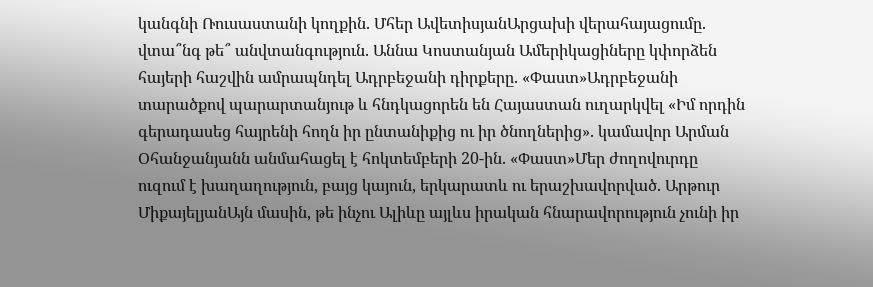կանգնի Ռուսաստանի կողքին. Մհեր ԱվետիսյանԱրցախի վերահայացումը. վտա՞նգ թե՞ անվտանգություն. Աննա Կոստանյան Ամերիկացիները կփորձեն հայերի հաշվին ամրապնդել Ադրբեջանի դիրքերը. «Փաստ»Ադրբեջանի տարածքով պարարտանյութ և հնդկացորեն են Հայաստան ուղարկվել «Իմ որդին գերադասեց հայրենի հողն իր ընտանիքից ու իր ծնողներից». կամավոր Արման Օհանջանյանն անմահացել է հոկտեմբերի 20-ին. «Փաստ»Մեր ժողովուրդը ուզում է խաղաղություն, բայց կայուն, երկարատև ու երաշխավորված. Արթուր ՄիքայելյանԱյն մասին, թե ինչու Ալիևը այլևս իրական հնարավորություն չունի իր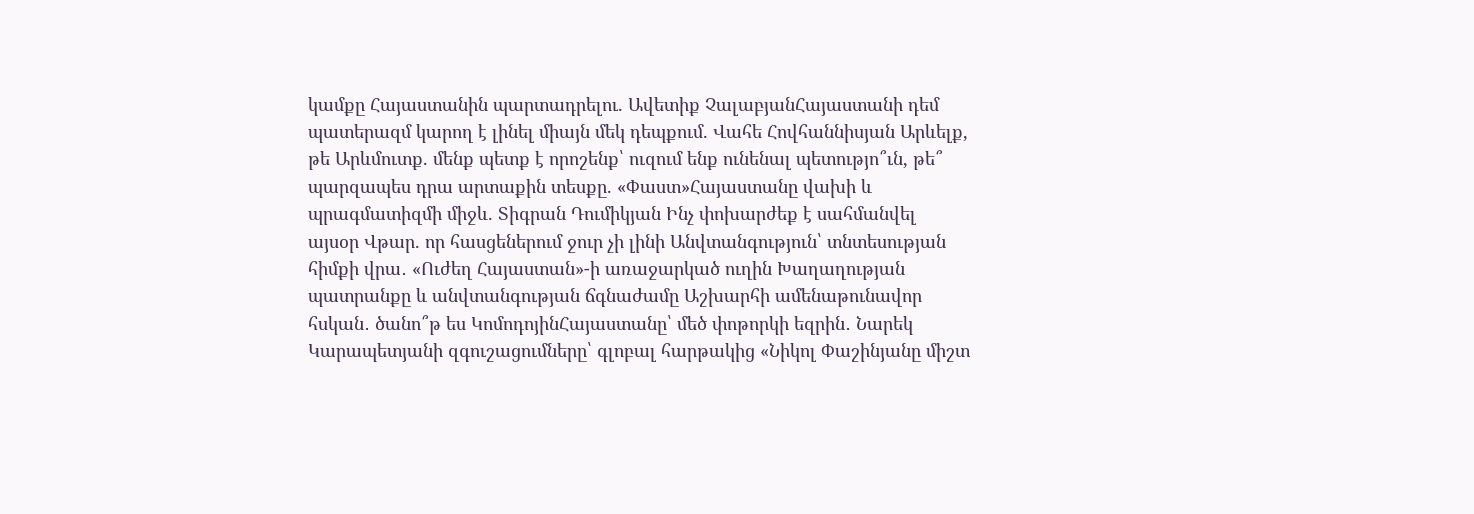կամքը Հայաստանին պարտադրելու. Ավետիք ՉալաբյանՀայաստանի դեմ պատերազմ կարող է լինել միայն մեկ դեպքում. Վահե Հովհաննիսյան Արևելք, թե Արևմուտք. մենք պետք է որոշենք՝ ուզում ենք ունենալ պետությո՞ւն, թե՞ պարզապես դրա արտաքին տեսքը. «Փաստ»Հայաստանը վախի և պրագմատիզմի միջև. Տիգրան Դումիկյան Ինչ փոխարժեք է սահմանվել այսօր Վթար. որ հասցեներում ջուր չի լինի Անվտանգություն՝ տնտեսության հիմքի վրա․ «Ուժեղ Հայաստան»-ի առաջարկած ուղին Խաղաղության պատրանքը և անվտանգության ճգնաժամը Աշխարհի ամենաթունավոր հսկան․ ծանո՞թ ես ԿոմոդոյինՀայաստանը՝ մեծ փոթորկի եզրին․ Նարեկ Կարապետյանի զգուշացումները՝ գլոբալ հարթակից «Նիկոլ Փաշինյանը միշտ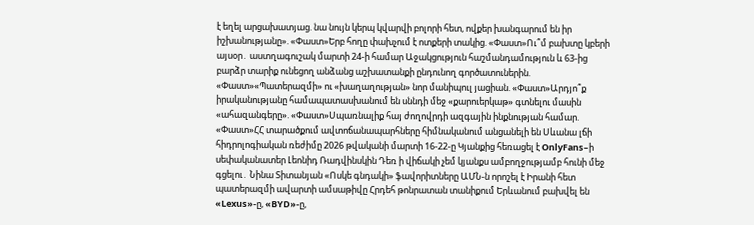է եղել արցախատյաց. նա նույն կերպ կվարվի բոլորի հետ, ովքեր խանգարում են իր իշխանությանը». «Փաստ»Երբ հողը փախչում է ոտքերի տակից. «Փաստ»Ու՞մ բախտը կբերի այսօր․ աստղագուշակ մարտի 24-ի համար Աջակցություն հաշմանդամություն և 63-ից բարձր տարիք ունեցող անձանց աշխատանքի ընդունող գործատուներին. «Փաստ»«Պատերազմի» ու «խաղաղության» նոր մանիպուլ յացիան. «Փաստ»Արդյո՞ք իրականությանը համապատասխանում են սննդի մեջ «քարուերկաթ» գտնելու մասին «ահազանգերը». «Փաստ»Սպառնալիք հայ ժողովրդի ազգային ինքնության համար. «Փաստ»ՀՀ տարածքում ավտոճանապարհները հիմնականում անցանելի են Սևանա լճի հիդրոլոգիական ռեժիմը 2026 թվականի մարտի 16-22-ը Կյանքից հեռացել է OnlyFans–ի սեփականատեր Լեոնիդ Ռադվինսկին Դեռ ի վիճակի չեմ կյանքս ամբողջությամբ հունի մեջ գցելու․ Նինա Տիտանյան «Ոսկե գնդակի» ֆավորիտները ԱՄՆ-ն որոշել է Իրանի հետ պատերազմի ավարտի ամսաթիվը Հրդեհ թոնրատան տանիքում Երևանում բախվել են «Lexus»-ը, «BYD»-ը,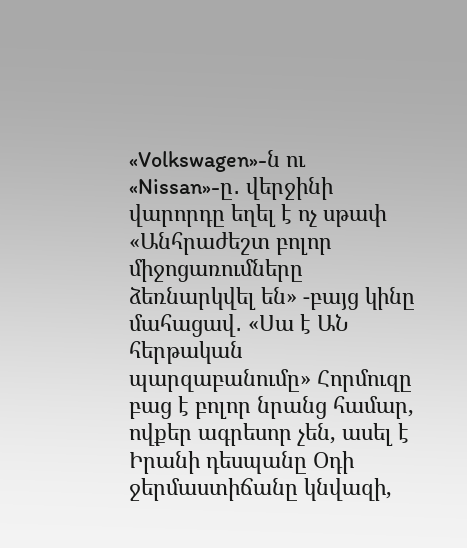«Volkswagen»-ն ու «Nissan»-ը․ վերջինի վարորդը եղել է ոչ սթափ «Անհրաժեշտ բոլոր միջոցառումները ձեռնարկվել են» -բայց կինը մահացավ․ «Սա է ԱՆ հերթական պարզաբանումը» Հորմուզը բաց է բոլոր նրանց համար, ովքեր ագրեսոր չեն, ասել է Իրանի դեսպանը Օդի ջերմաստիճանը կնվազի,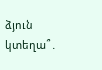ձյուն կտեղա՞․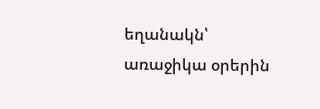եղանակն՝ առաջիկա օրերին